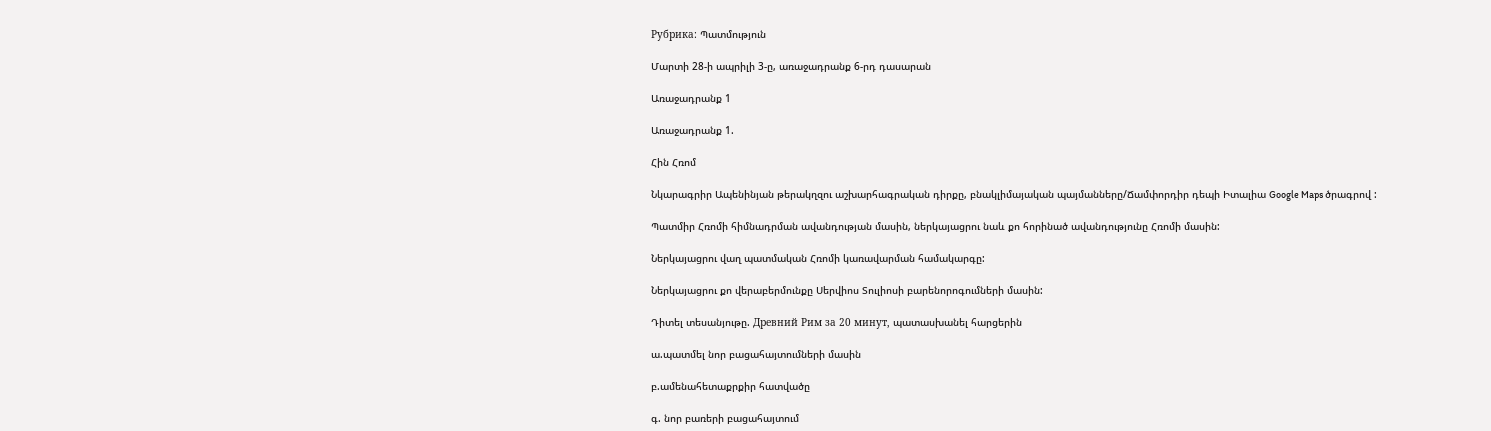Рубрика: Պատմություն

Մարտի 28-ի ապրիլի 3-ը, առաջադրանք 6-րդ դասարան

Առաջադրանք 1

Առաջադրանք 1.

Հին Հռոմ

Նկարագրիր Ապենինյան թերակղզու աշխարհագրական դիրքը, բնակլիմայական պայմանները/Ճամփորդիր դեպի Իտալիա Google Maps ծրագրով :

Պատմիր Հռոմի հիմնադրման ավանդության մասին, ներկայացրու նաև քո հորինած ավանդությունը Հռոմի մասին:

Ներկայացրու վաղ պատմական Հռոմի կառավարման համակարգը:

Ներկայացրու քո վերաբերմունքը Սերվիոս Տուլիոսի բարենորոգումների մասին:

Դիտել տեսանյութը. Древний Рим за 20 минут, պատասխանել հարցերին

ա.պատմել նոր բացահայտումների մասին

բ.ամենահետաքրքիր հատվածը

գ. նոր բառերի բացահայտում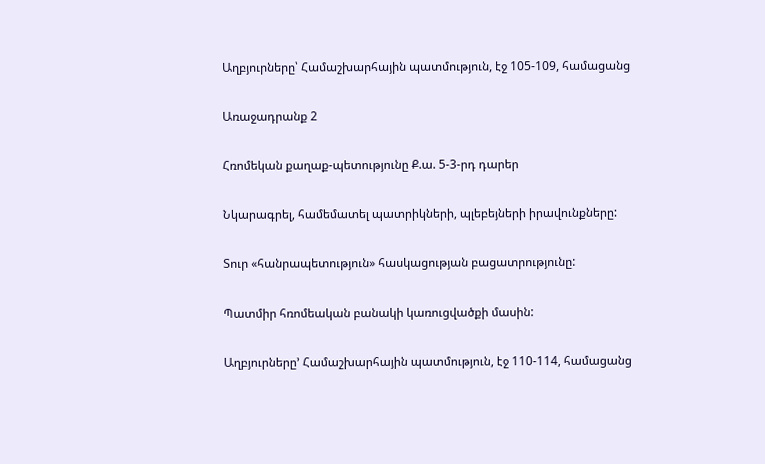Աղբյուրները՝ Համաշխարհային պատմություն, էջ 105-109, համացանց

Առաջադրանք 2

Հռոմեկան քաղաք-պետությունը Ք.ա. 5-3-րդ դարեր

Նկարագրել, համեմատել պատրիկների, պլեբեյների իրավունքները:

Տուր «հանրապետություն» հասկացության բացատրությունը:

Պատմիր հռոմեական բանակի կառուցվածքի մասին:

Աղբյուրները’ Համաշխարհային պատմություն, էջ 110-114, համացանց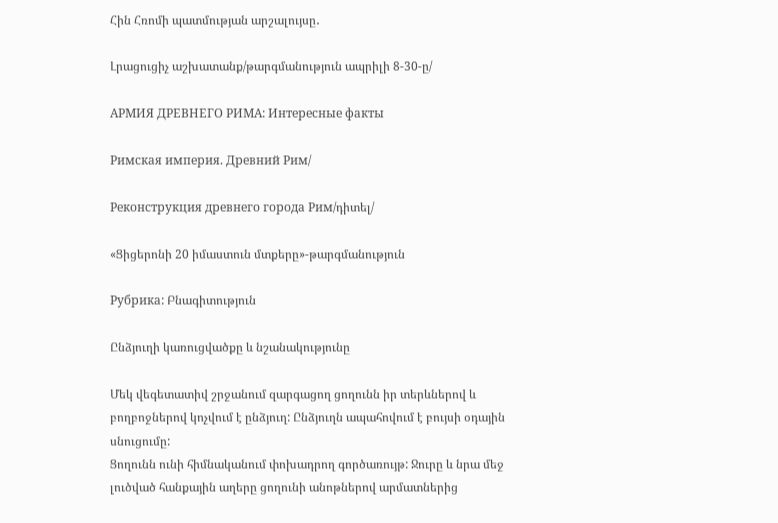Հին Հռոմի պատմության արշալույսը․

Լրացուցիչ աշխատանք/թարգմանություն ապրիլի 8-30-ը/

АРМИЯ ДРЕВНЕГО РИМА: Интересные факты

Римская империя. Древний Рим/

Реконструкция древнего города Рим/դիտել/

«Ցիցերոնի 20 իմաստուն մտքերը»-թարգմանություն

Рубрика: Բնագիտություն

Ընձյուղի կառուցվածքը և նշանակությունը

Մեկ վեգետատիվ շրջանում զարգացող ցողունն իր տերևներով և բողբոջներով կոչվում է ընձյուղ: Ընձյուղն ապահովում է բույսի օդային սնուցումը:
Ցողունն ունի հիմնականում փոխադրող գործառույթ: Ջուրը և նրա մեջ լուծված հանքային աղերը ցողունի անոթներով արմատներից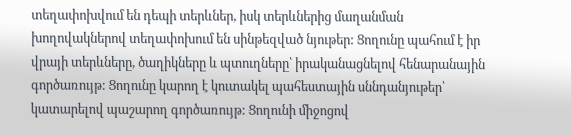տեղափոխվում են դեպի տերևներ, իսկ տերևներից մաղանման խողովակներով տեղափոխում են սինթեզված նյութեր: Ցողունը պահում է իր վրայի տերևները, ծաղիկները և պտուղները՝ իրականացնելով հենարանային գործառույթ: Ցողունը կարող է կուտակել պահեստային սննդանյութեր՝ կատարելով պաշարող գործառույթ: Ցողունի միջոցով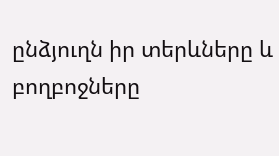ընձյուղն իր տերևները և բողբոջները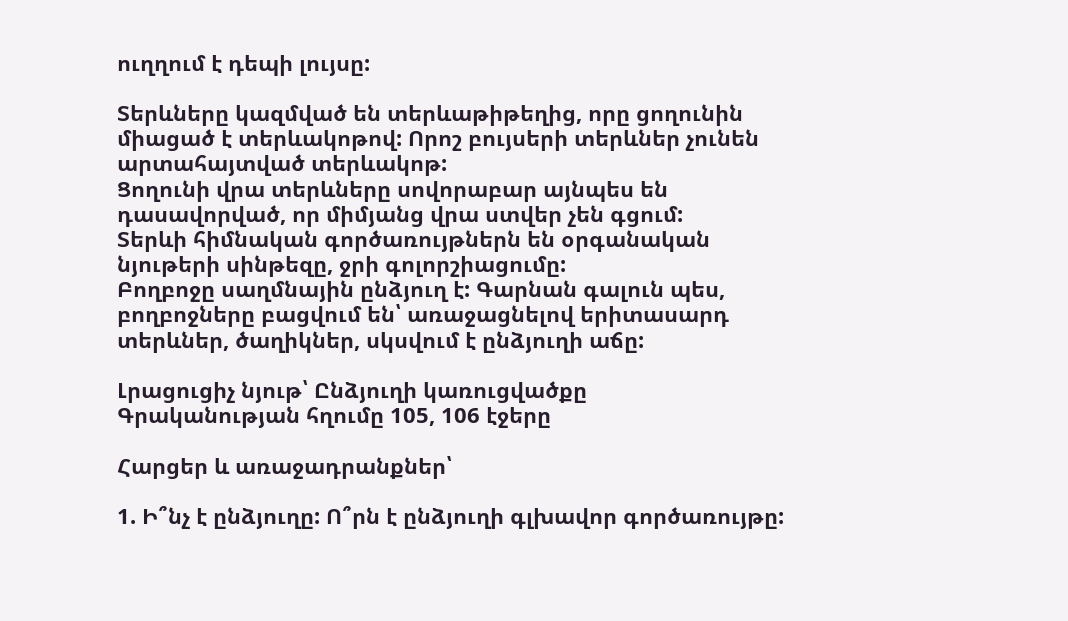ուղղում է դեպի լույսը:

Տերևները կազմված են տերևաթիթեղից, որը ցողունին միացած է տերևակոթով: Որոշ բույսերի տերևներ չունեն արտահայտված տերևակոթ:
Ցողունի վրա տերևները սովորաբար այնպես են դասավորված, որ միմյանց վրա ստվեր չեն գցում:
Տերևի հիմնական գործառույթներն են օրգանական նյութերի սինթեզը, ջրի գոլորշիացումը:
Բողբոջը սաղմնային ընձյուղ է: Գարնան գալուն պես, բողբոջները բացվում են՝ առաջացնելով երիտասարդ տերևներ, ծաղիկներ, սկսվում է ընձյուղի աճը:

Լրացուցիչ նյութ՝ Ընձյուղի կառուցվածքը
Գրականության հղումը 105, 106 էջերը

Հարցեր և առաջադրանքներ՝

1. Ի՞նչ է ընձյուղը: Ո՞րն է ընձյուղի գլխավոր գործառույթը: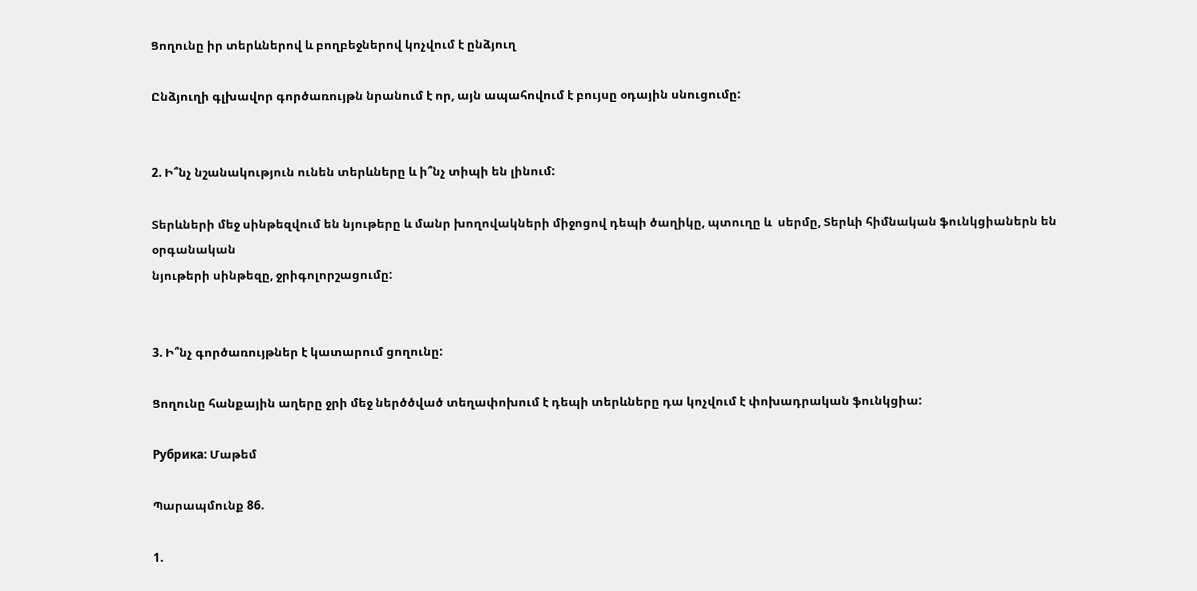Ցողունը իր տերևներով և բողբեջներով կոչվում է ընձյուղ

Ընձյուղի գլխավոր գործառույթն նրանում է որ, այն ապահովում է բույսը օդային սնուցումը:


2. Ի՞նչ նշանակություն ունեն տերևները և ի՞նչ տիպի են լինում:

Տերևների մեջ սինթեզվում են նյութերը և մանր խողովակների միջոցով դեպի ծաղիկը, պտուղը և  սերմը, Տերևի հիմնական ֆունկցիաներն են օրգանական
նյութերի սինթեզը, ջրիգոլորշացումը:


3. Ի՞նչ գործառույթներ է կատարում ցողունը:

Ցողունը հանքային աղերը ջրի մեջ ներծծված տեղափոխում է դեպի տերևները դա կոչվում է փոխադրական ֆունկցիա:

Рубрика: Մաթեմ

Պարապմունք 86.

1.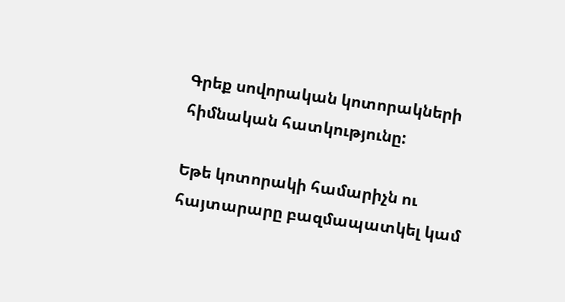Գրեք սովորական կոտորակների հիմնական հատկությունը:

Եթե կոտորակի համարիչն ու հայտարարը բազմապատկել կամ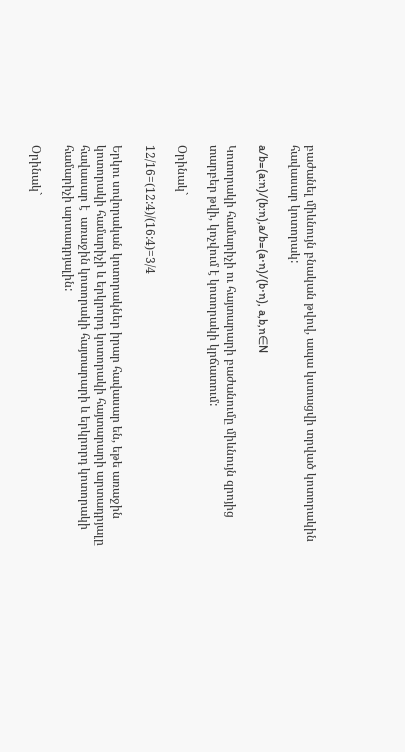բաժանել միևնույն բնական թվով, ապա կստացվի տրված կոտորակին հավասար կոտորակ:

a/b=(a:n)/(b:n),a/b=(a⋅n)/(b⋅n), a,b,n∈N

Կոտորակի համարիչի ու հայտարարի բաժանումը միևնույն զրոյից տարբեր թվի, կոչվում է կոտորակի կրճատում:

Օրինակ`

12/16=(12:4)/(16:4)=3/4

Երկու սովորական կոտորակներ իրար հավասար են, եթե առաջին կոտորակի համարիչի և երկրորդ կոտորակի հայտարարի արտադրյալը հավասար է  առաջին կոտորակի հայտարարի և երկրորդ կոտորակի համարիչի արտադրյալին:

Օրինակ`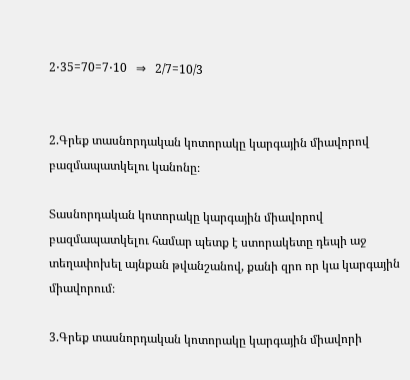2⋅35=70=7⋅10   ⇒   2/7=10/3


2.Գրեք տասնորդական կոտորակը կարգային միավորով բազմապատկելու կանոնը։

Տասնորդական կոտորակը կարգային միավորով բազմապատկելու համար պետք է ստորակետը դեպի աջ տեղափոխել այնքան թվանշանով, քանի զրո որ կա կարգային միավորում։

3.Գրեք տասնորդական կոտորակը կարգային միավորի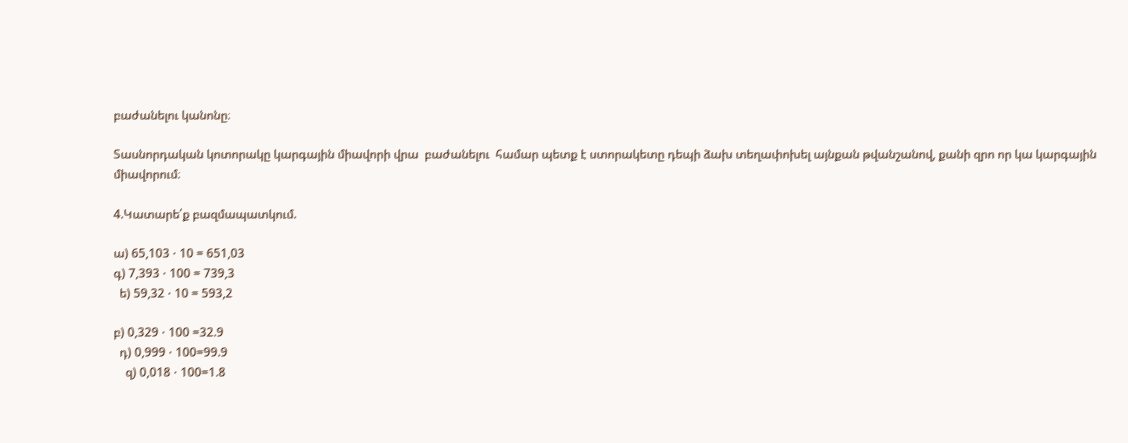բաժանելու կանոնը։

Տասնորդական կոտորակը կարգային միավորի վրա  բաժանելու  համար պետք է ստորակետը դեպի ձախ տեղափոխել այնքան թվանշանով, քանի զրո որ կա կարգային միավորում։

4.Կատարե՛ք բազմապատկում.

ա) 65,103 ⋅ 10 = 651,03
գ) 7,393 ⋅ 100 = 739,3
  ե) 59,32 ⋅ 10 = 593,2

բ) 0,329 ⋅ 100 =32.9
  դ) 0,999 ⋅ 100=99.9
    զ) 0,018 ⋅ 100=1.8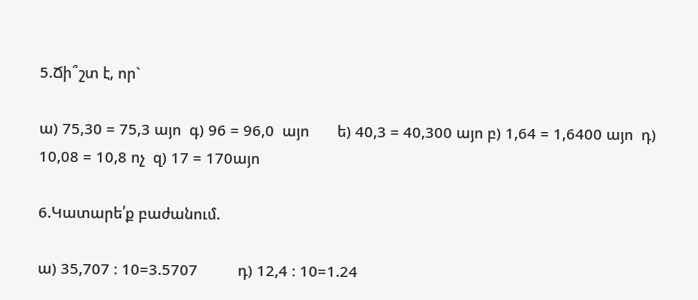5.Ճի՞շտ է, որ`

ա) 75,30 = 75,3 այո  գ) 96 = 96,0  այո       ե) 40,3 = 40,300 այո բ) 1,64 = 1,6400 այո  դ) 10,08 = 10,8 ոչ  զ) 17 = 170այո

6.Կատարե՛ք բաժանում.

ա) 35,707 ։ 10=3.5707          դ) 12,4 ։ 10=1.24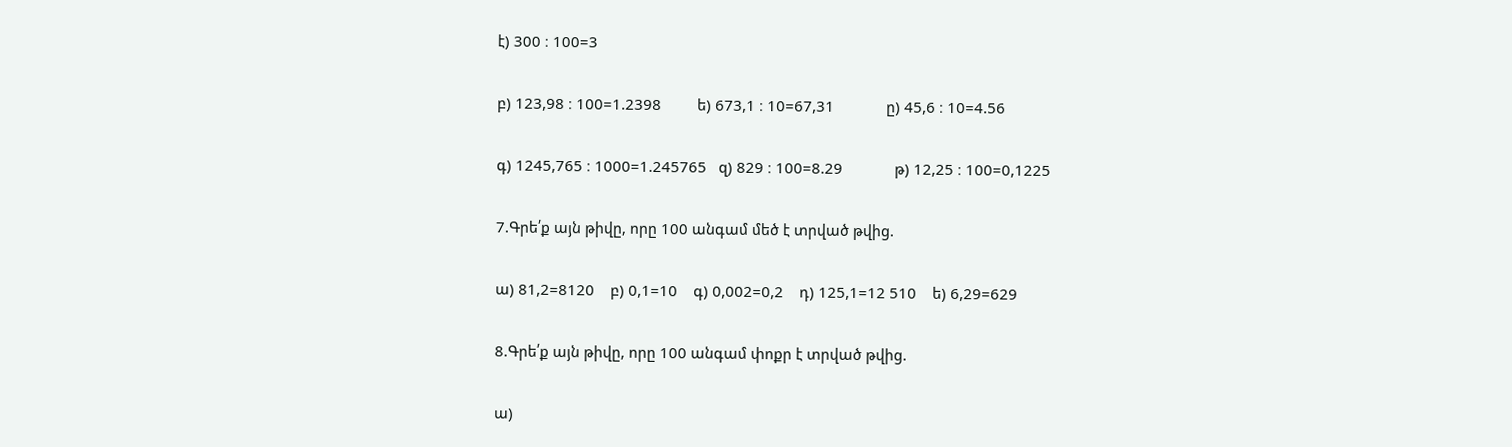է) 300 ։ 100=3

բ) 123,98 ։ 100=1.2398         ե) 673,1 ։ 10=67,31             ը) 45,6 ։ 10=4.56

գ) 1245,765 ։ 1000=1.245765   զ) 829 ։ 100=8.29             թ) 12,25 ։ 100=0,1225

7.Գրե՛ք այն թիվը, որը 100 անգամ մեծ է տրված թվից.

ա) 81,2=8120    բ) 0,1=10    գ) 0,002=0,2    դ) 125,1=12 510    ե) 6,29=629

8.Գրե՛ք այն թիվը, որը 100 անգամ փոքր է տրված թվից.

ա)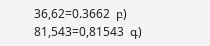36,62=0.3662  բ) 81,543=0,81543  գ)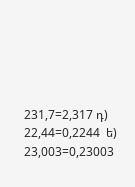231,7=2,317 դ) 22,44=0,2244  ե) 23,003=0,23003